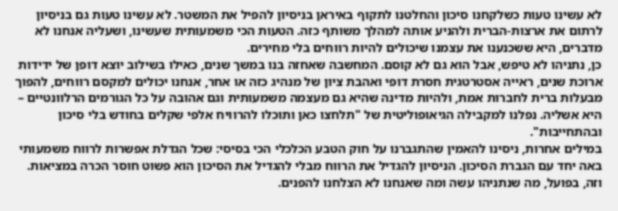לא עשינו טעות כשלקחנו סיכון והחלטנו לתקוף באיראן בניסיון להפיל את המשטר. לא עשינו טעות גם בניסיון לרתום את ארצות-הברית ולהניע אותה למהלך משותף כזה. הטעות הכי משמעותית שעשינו, ושעליה אנחנו לא מדברים, היא ששכנענו את עצמנו שיכולים להיות רווחים בלי מחירים.
כן, נתניהו לא טיפש, אבל הוא גם לא קוסם. המחשבה שאחזה בנו במשך שנים, כאילו בשילוב יוצא דופן של ידידות ארוכת שנים, ראייה אסטרטגית חסרת דופי ואהבת ציון של מנהיג כזה או אחר, אנחנו יכולים למקסם רווחים, להפוך מבעלות ברית לחברות אמת, ולהיות מדינה שהיא גם מעצמה משמעותית וגם אהובה על כל הגורמים הרלוונטיים – היא אשליה. נפלנו למקבילה הגיאופוליטית של "תלחצו כאן ותוכלו להרוויח אלפי שקלים בחודש בלי סיכון ובהתחייבות".
במילים אחרות, ניסינו להאמין שהתגברנו על חוק הטבע הכלכלי הכי בסיסי: שכל הגדלת אפשרות לרווח משמעותי באה יחד עם הגברת הסיכון. הניסיון להגדיל את הרווח מבלי להגדיל את הסיכון הוא פשוט חוסר הכרה במציאות. וזה, בפועל, מה שנתניהו עשה ומה שאנחנו לא הצלחנו להפנים.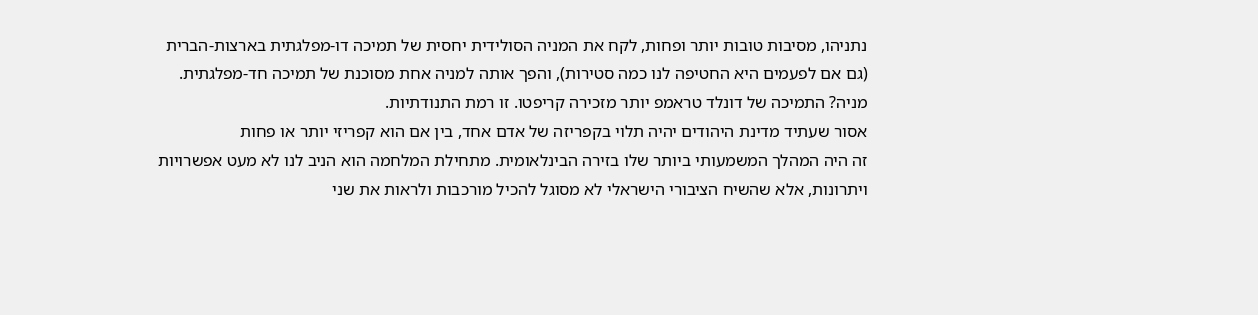נתניהו, מסיבות טובות יותר ופחות, לקח את המניה הסולידית יחסית של תמיכה דו-מפלגתית בארצות-הברית (גם אם לפעמים היא החטיפה לנו כמה סטירות), והפך אותה למניה אחת מסוכנת של תמיכה חד-מפלגתית. מניה? התמיכה של דונלד טראמפ יותר מזכירה קריפטו. זו רמת התנודתיות.
אסור שעתיד מדינת היהודים יהיה תלוי בקפריזה של אדם אחד, בין אם הוא קפריזי יותר או פחות
זה היה המהלך המשמעותי ביותר שלו בזירה הבינלאומית. מתחילת המלחמה הוא הניב לנו לא מעט אפשרויות ויתרונות, אלא שהשיח הציבורי הישראלי לא מסוגל להכיל מורכבות ולראות את שני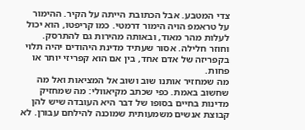צדי המטבע. אבל הכתובת הייתה על הקיר. ההימור על טראמפ הויה הימור דרמטי. כמו קריפטו, הוא יכול לעלות מהר מאוד, ובאותה מהירות גם להתרסק. וחוזר חלילה. אסור שעתיד מדינת היהודים יהיה תלוי בקפריזה של אדם אחד, בין אם הוא קפריזי יותר או פחות.
מה שמחזיר אותנו שוב ושוב אל המציאות ואל מה שחשוב באמת. כפי שכתב מקיאוולי: מה שמחזיק מדינות בחיים בסופו של דבר היא העובדה שיש להן קבוצת אנשים משמעותית שמוכנה להילחם עבורן. לא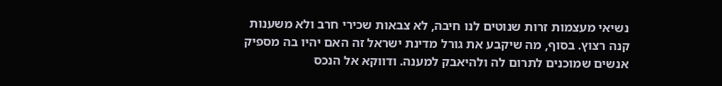נשיאי מעצמות זרות שנוטים לנו חיבה, לא צבאות שכירי חרב ולא משענות קנה רצוץ. בסוף, מה שיקבע את גורל מדינת ישראל זה האם יהיו בה מספיק אנשים שמוכנים לתרום לה ולהיאבק למענה. ודווקא אל הנכס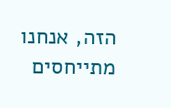הזה, אנחנו מתייחסים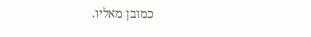כמובן מאליו.